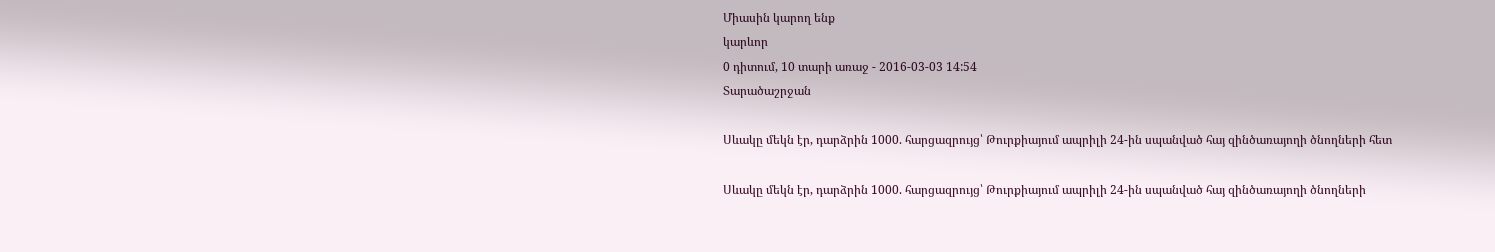Միասին կարող ենք
կարևոր
0 դիտում, 10 տարի առաջ - 2016-03-03 14:54
Տարածաշրջան

Սևակը մեկն էր, դարձրին 1000. հարցազրույց՝ Թուրքիայում ապրիլի 24-ին սպանված հայ զինծառայողի ծնողների հետ

Սևակը մեկն էր, դարձրին 1000. հարցազրույց՝ Թուրքիայում ապրիլի 24-ին սպանված հայ զինծառայողի ծնողների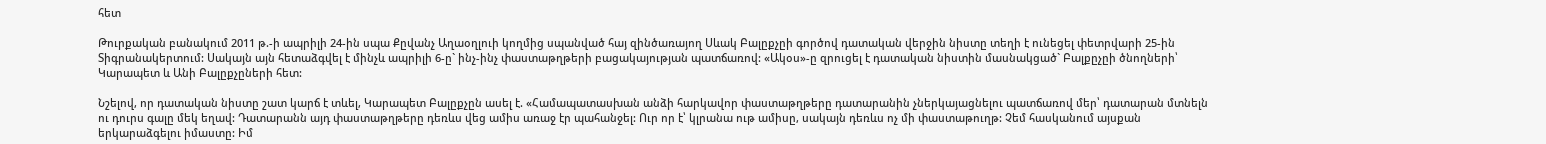հետ

Թուրքական բանակում 2011 թ.-ի ապրիլի 24-ին սպա Քըվանչ Աղաօղլուի կողմից սպանված հայ զինծառայող Սևակ Բալըքչըի գործով դատական վերջին նիստը տեղի է ունեցել փետրվարի 25-ին Տիգրանակերտում: Սակայն այն հետաձգվել է մինչև ապրիլի 6-ը` ինչ-ինչ փաստաթղթերի բացակայության պատճառով: «Ակօս»-ը զրուցել է դատական նիստին մասնակցած` Բալքըչըի ծնողների՝ Կարապետ և Անի Բալըքչըների հետ:

Նշելով, որ դատական նիստը շատ կարճ է տևել, Կարապետ Բալըքչըն ասել է. «Համապատասխան անձի հարկավոր փաստաթղթերը դատարանին չներկայացնելու պատճառով մեր՝ դատարան մտնելն ու դուրս գալը մեկ եղավ: Դատարանն այդ փաստաթղթերը դեռևս վեց ամիս առաջ էր պահանջել: Ուր որ է՝ կլրանա ութ ամիսը, սակայն դեռևս ոչ մի փաստաթուղթ: Չեմ հասկանում այսքան երկարաձգելու իմաստը: Իմ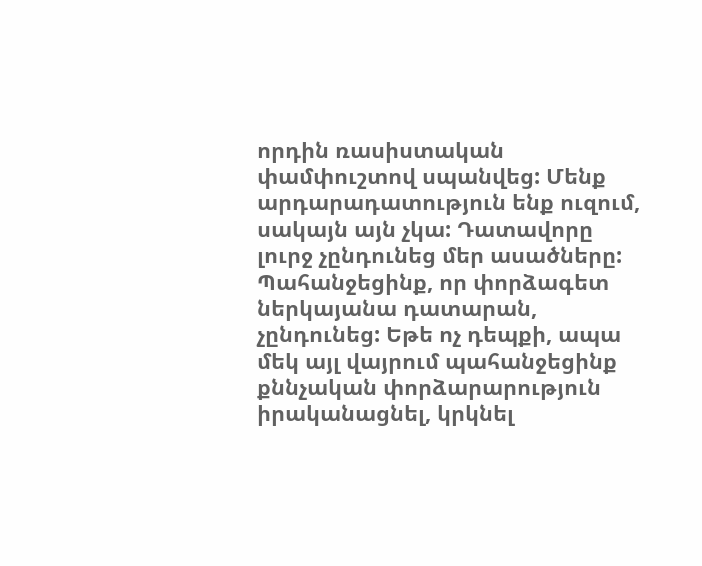որդին ռասիստական փամփուշտով սպանվեց: Մենք արդարադատություն ենք ուզում, սակայն այն չկա: Դատավորը լուրջ չընդունեց մեր ասածները: Պահանջեցինք, որ փորձագետ ներկայանա դատարան, չընդունեց: Եթե ոչ դեպքի, ապա մեկ այլ վայրում պահանջեցինք քննչական փորձարարություն իրականացնել, կրկնել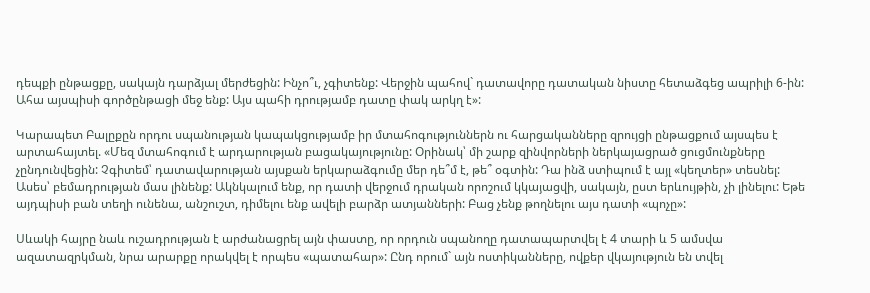դեպքի ընթացքը, սակայն դարձյալ մերժեցին: Ինչո՞ւ, չգիտենք: Վերջին պահով` դատավորը դատական նիստը հետաձգեց ապրիլի 6-ին: Ահա այսպիսի գործընթացի մեջ ենք: Այս պահի դրությամբ դատը փակ արկղ է»:

Կարապետ Բալըքըն որդու սպանության կապակցությամբ իր մտահոգություններն ու հարցականները զրույցի ընթացքում այսպես է արտահայտել. «Մեզ մտահոգում է արդարության բացակայությունը: Օրինակ՝ մի շարք զինվորների ներկայացրած ցուցմունքները չընդունվեցին: Չգիտեմ՝ դատավարության այսքան երկարաձգումը մեր դե՞մ է, թե՞ օգտին: Դա ինձ ստիպում է այլ «կեղտեր» տեսնել: Ասես՝ բեմադրության մաս լինենք: Ակնկալում ենք, որ դատի վերջում դրական որոշում կկայացվի, սակայն, ըստ երևույթին, չի լինելու: Եթե այդպիսի բան տեղի ունենա, անշուշտ, դիմելու ենք ավելի բարձր ատյանների: Բաց չենք թողնելու այս դատի «պոչը»:

Սևակի հայրը նաև ուշադրության է արժանացրել այն փաստը, որ որդուն սպանողը դատապարտվել է 4 տարի և 5 ամսվա ազատազրկման, նրա արարքը որակվել է որպես «պատահար»: Ընդ որում` այն ոստիկանները, ովքեր վկայություն են տվել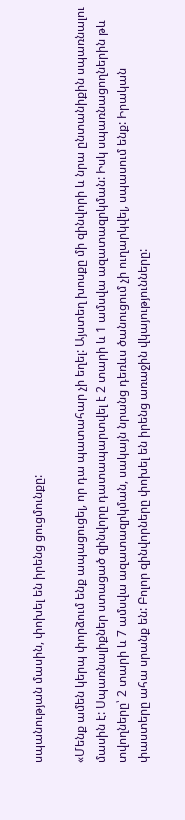սպանության մասին, փոխել են իրենց ցուցմունքը:

«Մենք ամեն կերպ փորձում ենք ապացուցել, որ դա պատահար չի եղել: Այստեղ խոսքը մի զինվորի և նրա ընտանիքին սպառնալու մասին է: Սպառնալիքներ ստացած զինվորը դատապարտվել է 2 տարի և 1 ամսվա ազատազրկման: Իսկ սպառնացողներին թև տվողները՝ 2 տարի և 7 ամսվա ազատազրկման, սակայն նրանց դեռևս ծանուցում չի ուղարկվել, սպասում ենք: Իրական փաստերը ահա սրանք են: Բոլոր զինվորները փոխել են իրենց առաջին վկայությունները: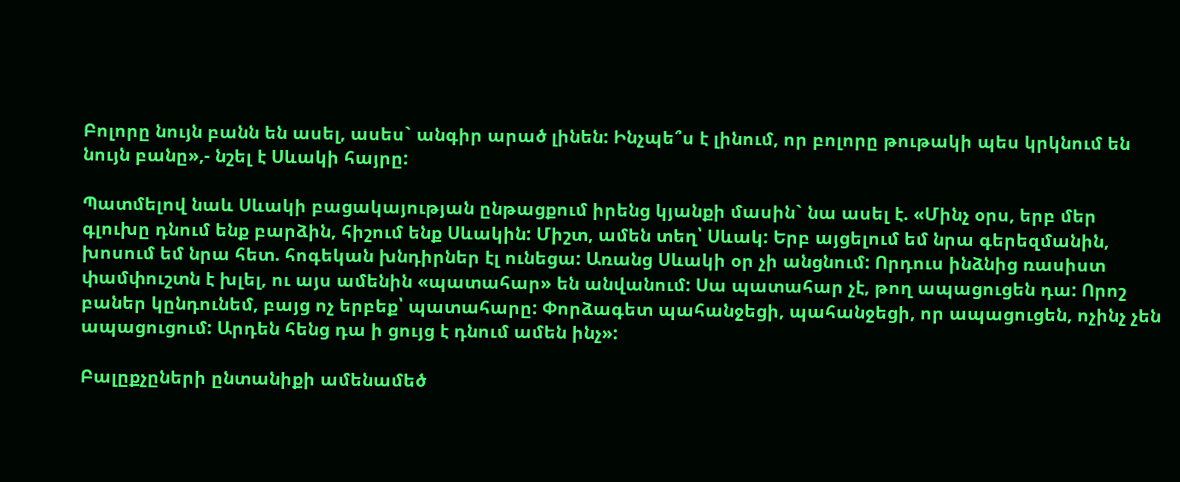Բոլորը նույն բանն են ասել, ասես` անգիր արած լինեն: Ինչպե՞ս է լինում, որ բոլորը թութակի պես կրկնում են նույն բանը»,- նշել է Սևակի հայրը:

Պատմելով նաև Սևակի բացակայության ընթացքում իրենց կյանքի մասին` նա ասել է. «Մինչ օրս, երբ մեր գլուխը դնում ենք բարձին, հիշում ենք Սևակին: Միշտ, ամեն տեղ՝ Սևակ: Երբ այցելում եմ նրա գերեզմանին, խոսում եմ նրա հետ. հոգեկան խնդիրներ էլ ունեցա: Առանց Սևակի օր չի անցնում: Որդուս ինձնից ռասիստ փամփուշտն է խլել, ու այս ամենին «պատահար» են անվանում: Սա պատահար չէ, թող ապացուցեն դա: Որոշ բաներ կընդունեմ, բայց ոչ երբեք՝ պատահարը: Փորձագետ պահանջեցի, պահանջեցի, որ ապացուցեն, ոչինչ չեն ապացուցում: Արդեն հենց դա ի ցույց է դնում ամեն ինչ»:

Բալըքչըների ընտանիքի ամենամեծ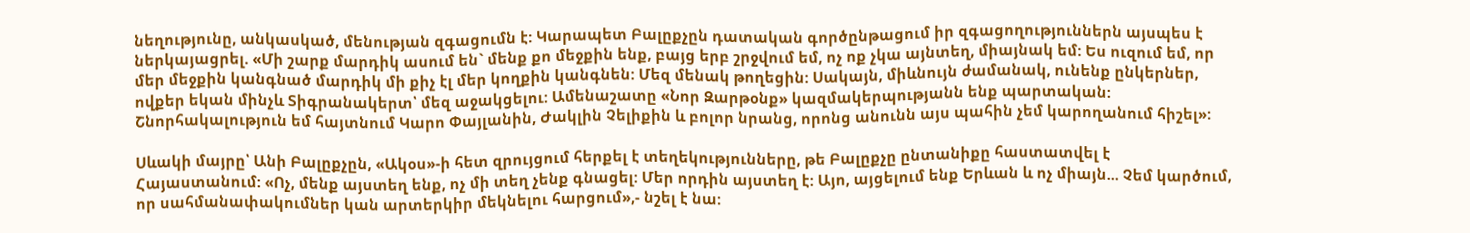նեղությունը, անկասկած, մենության զգացումն է: Կարապետ Բալըքչըն դատական գործընթացում իր զգացողություններն այսպես է ներկայացրել. «Մի շարք մարդիկ ասում են` մենք քո մեջքին ենք, բայց երբ շրջվում եմ, ոչ ոք չկա այնտեղ, միայնակ եմ: Ես ուզում եմ, որ մեր մեջքին կանգնած մարդիկ մի քիչ էլ մեր կողքին կանգնեն: Մեզ մենակ թողեցին: Սակայն, միևնույն ժամանակ, ունենք ընկերներ, ովքեր եկան մինչև Տիգրանակերտ՝ մեզ աջակցելու: Ամենաշատը «Նոր Զարթօնք» կազմակերպությանն ենք պարտական: Շնորհակալություն եմ հայտնում Կարո Փայլանին, Ժակլին Չելիքին և բոլոր նրանց, որոնց անունն այս պահին չեմ կարողանում հիշել»:

Սևակի մայրը՝ Անի Բալըքչըն, «Ակօս»-ի հետ զրույցում հերքել է տեղեկությունները, թե Բալըքչը ընտանիքը հաստատվել է Հայաստանում: «Ոչ, մենք այստեղ ենք, ոչ մի տեղ չենք գնացել: Մեր որդին այստեղ է: Այո, այցելում ենք Երևան և ոչ միայն... Չեմ կարծում, որ սահմանափակումներ կան արտերկիր մեկնելու հարցում»,- նշել է նա: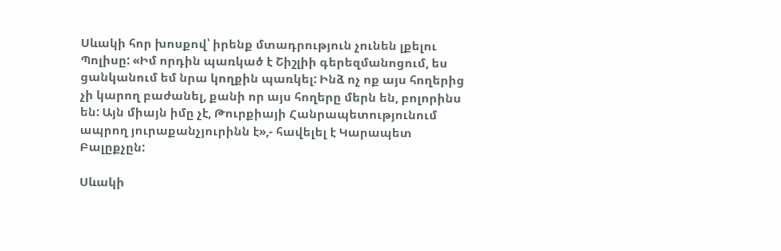Սևակի հոր խոսքով՝ իրենք մտադրություն չունեն լքելու Պոլիսը: «Իմ որդին պառկած է Շիշլիի գերեզմանոցում, ես ցանկանում եմ նրա կողքին պառկել: Ինձ ոչ ոք այս հողերից չի կարող բաժանել, քանի որ այս հողերը մերն են, բոլորինս են: Այն միայն իմը չէ, Թուրքիայի Հանրապետությունում ապրող յուրաքանչյուրինն է»,- հավելել է Կարապետ Բալըքչըն:

Սևակի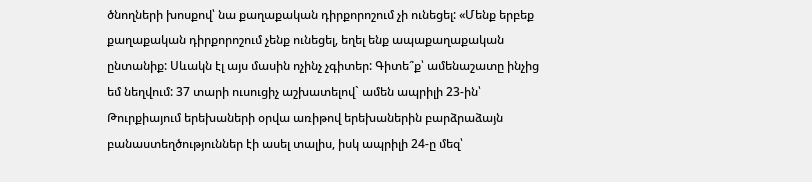ծնողների խոսքով՝ նա քաղաքական դիրքորոշում չի ունեցել: «Մենք երբեք քաղաքական դիրքորոշում չենք ունեցել, եղել ենք ապաքաղաքական ընտանիք: Սևակն էլ այս մասին ոչինչ չգիտեր: Գիտե՞ք՝ ամենաշատը ինչից եմ նեղվում: 37 տարի ուսուցիչ աշխատելով` ամեն ապրիլի 23-ին՝ Թուրքիայում երեխաների օրվա առիթով երեխաներին բարձրաձայն բանաստեղծություններ էի ասել տալիս, իսկ ապրիլի 24-ը մեզ՝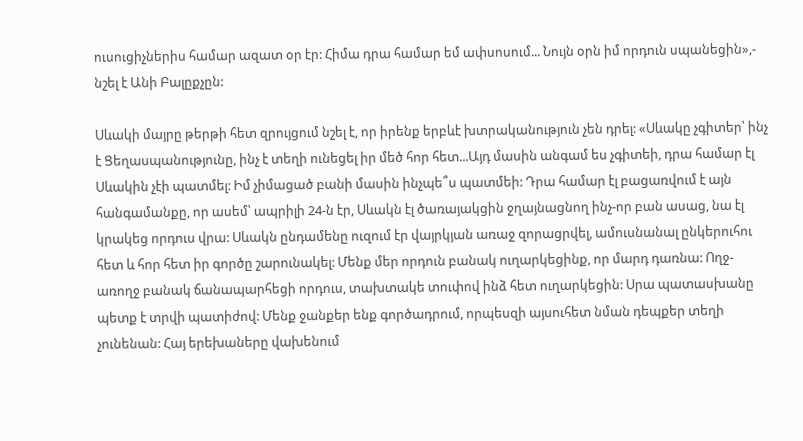ուսուցիչներիս համար ազատ օր էր: Հիմա դրա համար եմ ափսոսում... Նույն օրն իմ որդուն սպանեցին»,- նշել է Անի Բալըքչըն:

Սևակի մայրը թերթի հետ զրույցում նշել է, որ իրենք երբևէ խտրականություն չեն դրել: «Սևակը չգիտեր՝ ինչ է Ցեղասպանությունը, ինչ է տեղի ունեցել իր մեծ հոր հետ...Այդ մասին անգամ ես չգիտեի, դրա համար էլ Սևակին չէի պատմել: Իմ չիմացած բանի մասին ինչպե՞ս պատմեի: Դրա համար էլ բացառվում է այն հանգամանքը, որ ասեմ՝ ապրիլի 24-ն էր, Սևակն էլ ծառայակցին ջղայնացնող ինչ-որ բան ասաց, նա էլ կրակեց որդուս վրա: Սևակն ընդամենը ուզում էր վայրկյան առաջ զորացրվել, ամուսնանալ ընկերուհու հետ և հոր հետ իր գործը շարունակել: Մենք մեր որդուն բանակ ուղարկեցինք, որ մարդ դառնա: Ողջ-առողջ բանակ ճանապարհեցի որդուս, տախտակե տուփով ինձ հետ ուղարկեցին: Սրա պատասխանը պետք է տրվի պատիժով: Մենք ջանքեր ենք գործադրում, որպեսզի այսուհետ նման դեպքեր տեղի չունենան: Հայ երեխաները վախենում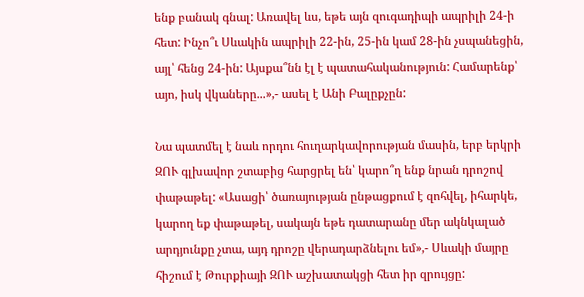ենք բանակ գնալ: Առավել ևս, եթե այն զուգադիպի ապրիլի 24-ի հետ: Ինչո՞ւ Սևակին ապրիլի 22-ին, 25-ին կամ 28-ին չսպանեցին, այլ՝ հենց 24-ին: Այսքա՞նն էլ է պատահականություն: Համարենք՝ այո, իսկ վկաները...»,- ասել է Անի Բալըքչըն:

Նա պատմել է նաև որդու հուղարկավորության մասին, երբ երկրի ԶՈՒ գլխավոր շտաբից հարցրել են՝ կարո՞ղ ենք նրան դրոշով փաթաթել: «Ասացի՝ ծառայության ընթացքում է զոհվել, իհարկե, կարող եք փաթաթել, սակայն եթե դատարանը մեր ակնկալած արդյունքը չտա, այդ դրոշը վերադարձնելու եմ»,- Սևակի մայրը հիշում է Թուրքիայի ԶՈՒ աշխատակցի հետ իր զրույցը: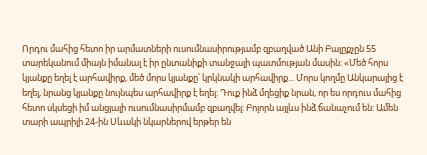Որդու մահից հետո իր արմատների ուսումնասիրությամբ զբաղված Անի Բալըքչըն 55 տարեկանում միայն իմանալ է իր ընտանիքի տանջալի պատմության մասին: «Մեծ հորս կյանքը եղել է արհավիրք, մեծ մորս կյանքը՝ կրկնակի արհավիրք... Մորս կողմը Անկարայից է եղել, նրանց կյանքը նույնպես արհավիրք է եղել: Դուք ինձ մղեցիք նրան, որ ես որդուս մահից հետո սկսեցի իմ անցյալի ուսումնասիրմամբ զբաղվել: Բոլորն այլևս ինձ ճանաչում են: Ամեն տարի ապրիլի 24-ին Սևակի նկարներով երթեր են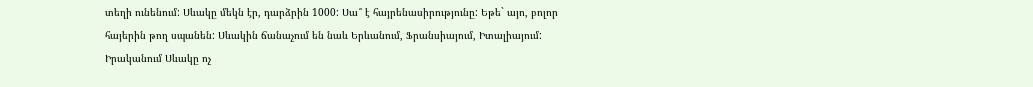տեղի ունենում: Սևակը մեկն էր, դարձրին 1000: Սա՞ է հայրենասիրությունը: Եթե` այո, բոլոր հայերին թող սպանեն: Սևակին ճանաչում են նաև Երևանում, Ֆրանսիայում, Իտալիայում: Իրականում Սևակը ոչ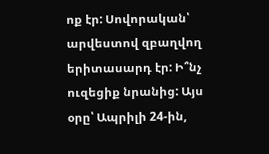ոք էր: Սովորական՝ արվեստով զբաղվող երիտասարդ էր: Ի՞նչ ուզեցիք նրանից: Այս օրը՝ Ապրիլի 24-ին,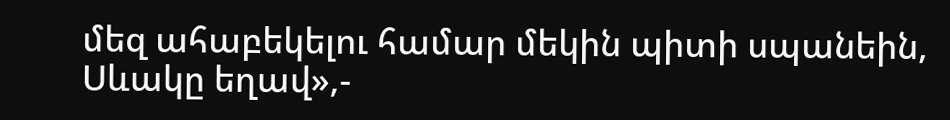մեզ ահաբեկելու համար մեկին պիտի սպանեին, Սևակը եղավ»,-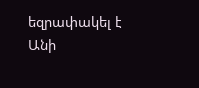եզրափակել է Անի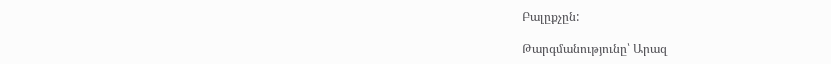Բալըքչըն:

Թարգմանությունը՝ Արազ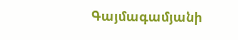Գայմագամյանի